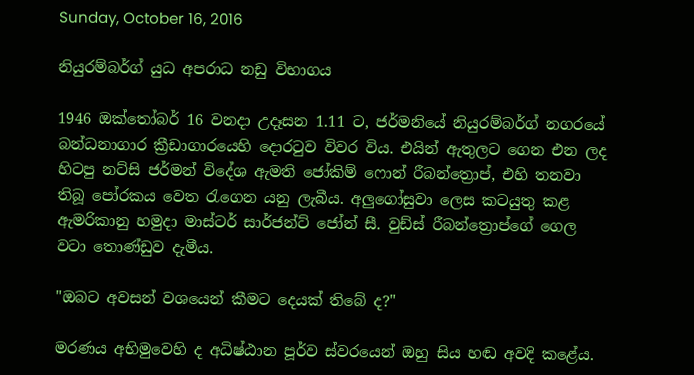Sunday, October 16, 2016

නියුරම්බර්ග් යුධ අපරාධ නඩු විභාගය

1946 ඔක්තෝබර් 16 වනදා උදෑසන 1.11 ට, ජර්මනියේ නියුරම්බර්ග් නගරයේ බන්ධනාගාර ක්‍රීඩාගාරයෙහි දොරටුව විවර විය. එයින් ඇතුලට ගෙන එන ලද හිටපු නට්සි ජර්මන් විදේශ ඇමති ජෝකිම් ෆොන් රීබන්ත්‍රොප්, එහි තනවා තිබූ පෝරකය වෙත රැගෙන යනු ලැබීය. අලුගෝසුවා ලෙස කටයුතු කළ ඇමරිකානු හමුදා මාස්ටර් සාර්ජන්ට් ජෝන් සී. වුඩ්ස් රීබන්ත්‍රොප්ගේ ගෙල වටා තොණ්ඩුව දැමීය.

"ඔබට අවසන් වශයෙන් කීමට දෙයක් තිබේ ද?"

මරණය අභිමුවෙහි ද අධිෂ්ඨාන පූර්ව ස්වරයෙන් ඔහු සිය හඬ අවදි කළේය.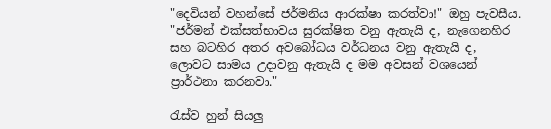"දෙවියන් වහන්සේ ජර්මනිය ආරක්ෂා කරත්වා!" ඔහු පැවසීය. "ජර්මන් එක්සත්භාවය සුරක්ෂිත වනු ඇතැයි ද, නැගෙනහිර සහ බටහිර අතර අවබෝධය වර්ධනය වනු ඇතැයි ද, ලොවට සාමය උදාවනු ඇතැයි ද මම අවසන් වශයෙන් ප්‍රාර්ථනා කරනවා."

රැස්ව හුන් සියලු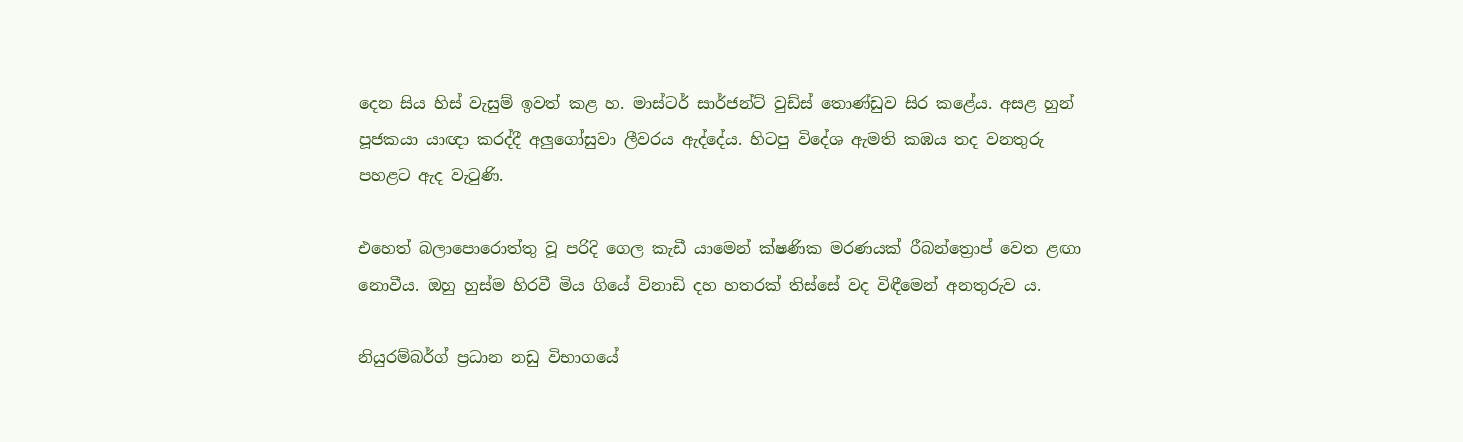දෙන සිය හිස් වැසුම් ඉවත් කළ හ. මාස්ටර් සාර්ජන්ට් වුඩ්ස් තොණ්ඩුව සිර කළේය. අසළ හුන් පූජකයා යාඥා කරද්දී අලුගෝසුවා ලීවරය ඇද්දේය. හිටපු විදේශ ඇමති කඹය තද වනතුරු පහළට ඇද වැටුණි.

එහෙත් බලාපොරොත්තු වූ පරිදි ගෙල කැඩී යාමෙන් ක්ෂණික මරණයක් රීබන්ත්‍රොප් වෙත ළඟා නොවීය. ඔහු හුස්ම හිරවී මිය ගියේ විනාඩි දහ හතරක් තිස්සේ වද විඳීමෙන් අනතුරුව ය.

නියුරම්බර්ග් ප්‍රධාන නඩු විභාගයේ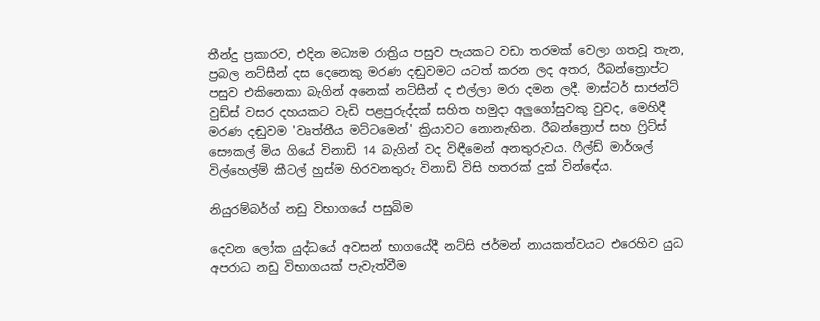තීන්දු ප්‍රකාරව, එදින මධ්‍යම රාත්‍රිය පසුව පැයකට වඩා තරමක් වෙලා ගතවූ තැන, ප්‍රබල නට්සීන් දස දෙනෙකු මරණ දඬුවමට යටත් කරන ලද අතර, රීබන්ත්‍රොප්ට පසුව එකිනෙකා බැගින් අනෙක් නට්සීන් ද එල්ලා මරා දමන ලදී. මාස්ටර් සාජන්ට් වුඩ්ස් වසර දහයකට වැඩි පළපුරුද්දක් සහිත හමුදා අලුගෝසුවකු වුවද, මෙහිදී මරණ දඬුවම 'වෘත්තීය මට්ටමෙන්' ක්‍රියාවට නොනැඟින. රීබන්ත්‍රොප් සහ ෆ්‍රිට්ස් සෞකල් මිය ගියේ විනාඩි 14 බැගින් වද විඳීමෙන් අනතුරුවය. ෆීල්ඩ් මාර්ශල් විල්හෙල්ම් කීටල් හුස්ම හිරවනතුරු විනාඩි විසි හතරක් දුක් වින්ඳේය.

නියුරම්බර්ග් නඩු විභාගයේ පසුබිම

දෙවන ලෝක යුද්ධයේ අවසන් භාගයේදී නට්සි ජර්මන් නායකත්වයට එරෙහිව යුධ අපරාධ නඩු විභාගයක් පැවැත්වීම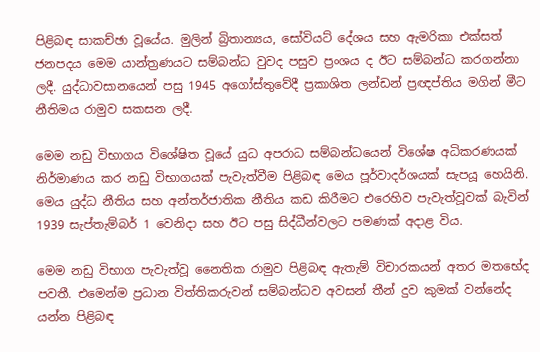පිළිබඳ සාකච්ඡා වූයේය. මුලින් බ්‍රිතාන්‍යය, සෝවියට් දේශය සහ ඇමරිකා එක්සත් ජනපදය මෙම යාන්ත්‍රණයට සම්බන්ධ වුවද පසුව ප්‍රංශය ද ඊට සම්බන්ධ කරගන්නා ලදී. යුද්ධාවසානයෙන් පසු 1945 අගෝස්තුවේදී ප්‍රකාශිත ලන්ඩන් ප්‍රඥප්තිය මගින් මීට නීතිමය රාමුව සකසන ලදී.

මෙම නඩු විභාගය විශේෂිත වූයේ යුධ අපරාධ සම්බන්ධයෙන් විශේෂ අධිකරණයක් නිර්මාණය කර නඩු විභාගයක් පැවැත්වීම පිළිබඳ මෙය පූර්වාදර්ශයක් සැපයූ හෙයිනි. මෙය යුද්ධ නීතිය සහ අන්තර්ජාතික නීතිය කඩ කිරීමට එරෙහිව පැවැත්වූවක් බැවින් 1939 සැප්තැම්බර් 1 වෙනිදා සහ ඊට පසු සිද්ධීන්වලට පමණක් අදාළ විය.

මෙම නඩු විභාග පැවැත්වූ නෛතික රාමුව පිළිබඳ ඇතැම් විචාරකයන් අතර මතභේද පවතී. එමෙන්ම ප්‍රධාන විත්තිකරුවන් සම්බන්ධව අවසන් තීන් දුව කුමක් වන්නේද යන්න පිළිබඳ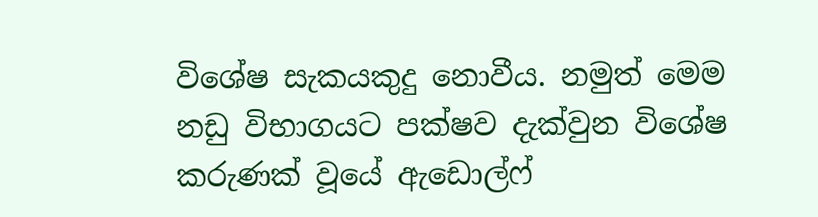විශේෂ සැකයකුදු නොවීය. නමුත් මෙම නඩු විභාගයට පක්ෂව දැක්වුන විශේෂ කරුණක් වූයේ ඇඩොල්ෆ්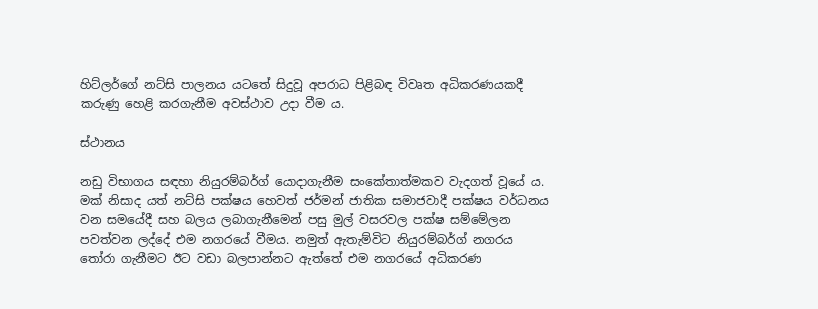හිට්ලර්ගේ නට්සි පාලනය යටතේ සිදුවූ අපරාධ පිළිබඳ විවෘත අධිකරණයකදී කරුණු හෙළි කරගැනීම අවස්ථාව උදා වීම ය.

ස්ථානය

නඩු විභාගය සඳහා නියුරම්බර්ග් යොදාගැනීම සංකේතාත්මකව වැදගත් වූයේ ය. මක් නිසාද යත් නට්සි පක්ෂය හෙවත් ජර්මන් ජාතික සමාජවාදී පක්ෂය වර්ධනය වන සමයේදී සහ බලය ලබාගැනීමෙන් පසු මුල් වසරවල පක්ෂ සම්මේලන පවත්වන ලද්දේ එම නගරයේ වීමය. නමුත් ඇතැම්විට නියුරම්බර්ග් නගරය තෝරා ගැනීමට ඊට වඩා බලපාන්නට ඇත්තේ එම නගරයේ අධිකරණ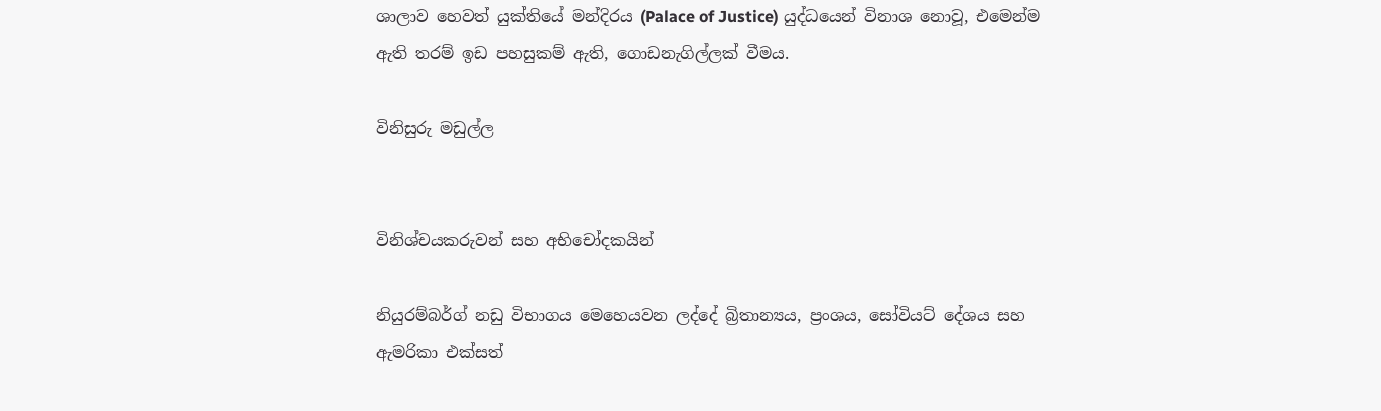ශාලාව හෙවත් යුක්තියේ මන්දිරය (Palace of Justice) යුද්ධයෙන් විනාශ නොවූ, එමෙන්ම ඇති තරම් ඉඩ පහසුකම් ඇති, ගොඩනැගිල්ලක් වීමය.

විනිසුරු මඩුල්ල


විනිශ්චයකරුවන් සහ අභිචෝදකයින්

නියුරම්බර්ග් නඩු විභාගය මෙහෙයවන ලද්දේ බ්‍රිතාන්‍යය, ප්‍රංශය, සෝවියට් දේශය සහ ඇමරිකා එක්සත්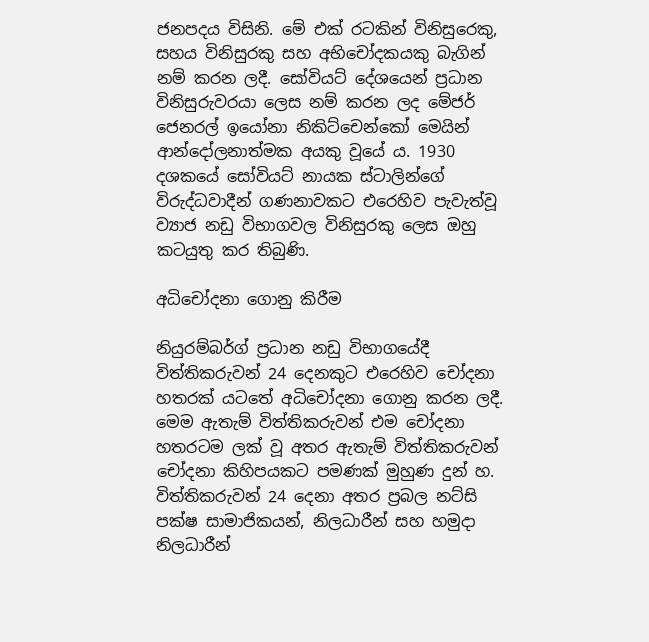ජනපදය විසිනි. මේ එක් රටකින් විනිසුරෙකු, සහය විනිසුරකු සහ අභිචෝදකයකු බැගින් නම් කරන ලදී. සෝවියට් දේශයෙන් ප්‍රධාන විනිසුරුවරයා ලෙස නම් කරන ලද මේජර් ජෙනරල් ඉයෝනා නිකිට්චෙන්කෝ මෙයින් ආන්දෝලනාත්මක අයකු වූයේ ය. 1930 දශකයේ සෝවියට් නායක ස්ටාලින්ගේ විරුද්ධවාදීන් ගණනාවකට එරෙහිව පැවැත්වූ ව්‍යාජ නඩු විභාගවල විනිසුරකු ලෙස ඔහු කටයුතු කර තිබුණි.

අධිචෝදනා ගොනු කිරීම

නියුරම්බර්ග් ප්‍රධාන නඩු විභාගයේදී විත්තිකරුවන් 24 දෙනකුට එරෙහිව චෝදනා හතරක් යටතේ අධිචෝදනා ගොනු කරන ලදී. මෙම ඇතැම් විත්තිකරුවන් එම චෝදනා හතරටම ලක් වූ අතර ඇතැම් විත්තිකරුවන් චෝදනා කිහිපයකට පමණක් මුහුණ දුන් හ. විත්තිකරුවන් 24 දෙනා අතර ප්‍රබල නට්සි පක්ෂ සාමාජිකයන්, නිලධාරීන් සහ හමුදා නිලධාරීන්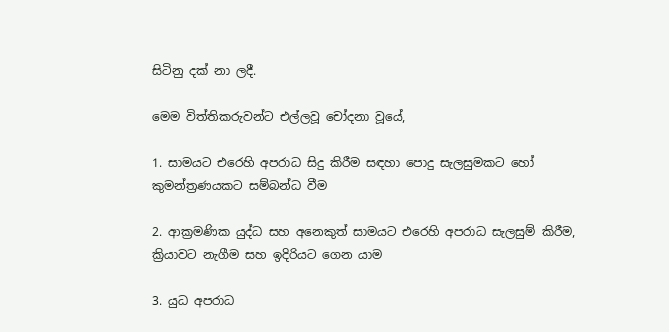සිටිනු දක් නා ලදී.

මෙම විත්තිකරුවන්ට එල්ලවූ චෝදනා වූයේ,

1. සාමයට එරෙහි අපරාධ සිදු කිරීම සඳහා පොදු සැලසුමකට හෝ කුමන්ත්‍රණයකට සම්බන්ධ වීම

2. ආක්‍රමණික යුද්ධ සහ අනෙකුත් සාමයට එරෙහි අපරාධ සැලසුම් කිරීම, ක්‍රියාවට නැගීම සහ ඉදිරියට ගෙන යාම

3. යුධ අපරාධ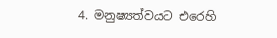4. මනුෂ්‍යත්වයට එරෙහි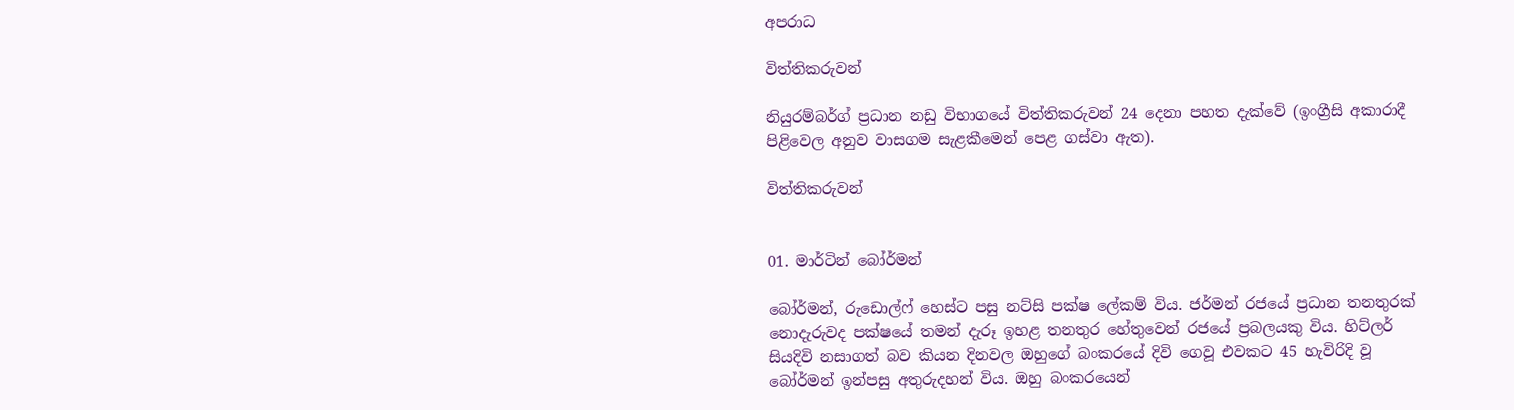අපරාධ

විත්තිකරුවන්

නියුරම්බර්ග් ප්‍රධාන නඩු විභාගයේ විත්තිකරුවන් 24 දෙනා පහත දැක්වේ (ඉංග්‍රීසි අකාරාදී පිළිවෙල අනුව වාසගම සැළකීමෙන් පෙළ ගස්වා ඇත).

විත්තිකරුවන්


01. මාර්ටින් බෝර්මන්

බෝර්මන්, රුඩොල්ෆ් හෙස්ට පසු නට්සි පක්ෂ ලේකම් විය. ජර්මන් රජයේ ප්‍රධාන තනතුරක් නොදැරුවද පක්ෂයේ තමන් දැරූ ඉහළ තනතුර හේතුවෙන් රජයේ ප්‍රබලයකු විය. හිට්ලර් සියදිවි නසාගත් බව කියන දිනවල ඔහුගේ බංකරයේ දිවි ගෙවූ එවකට 45 හැවිරිදි වූ බෝර්මන් ඉන්පසු අතුරුදහන් විය. ඔහු බංකරයෙන්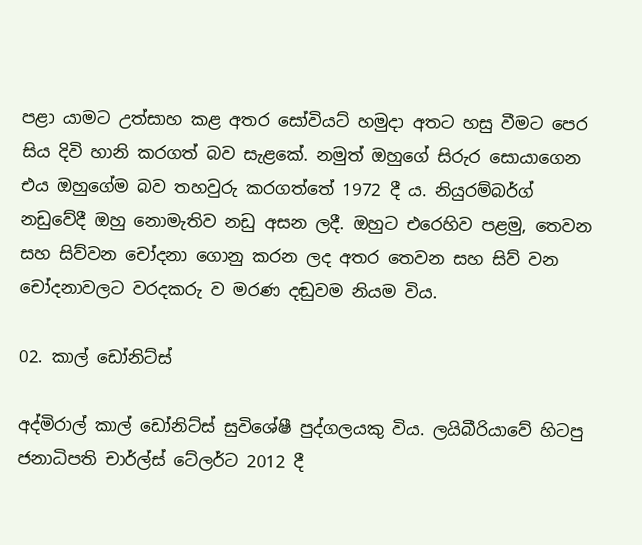පළා යාමට උත්සාහ කළ අතර සෝවියට් හමුදා අතට හසු වීමට පෙර සිය දිවි හානි කරගත් බව සැළකේ. නමුත් ඔහුගේ සිරුර සොයාගෙන එය ඔහුගේම බව තහවුරු කරගත්තේ 1972 දී ය. නියුරම්බර්ග් නඩුවේදී ඔහු නොමැතිව නඩු අසන ලදී. ඔහුට එරෙහිව පළමු, තෙවන සහ සිව්වන චෝදනා ගොනු කරන ලද අතර තෙවන සහ සිව් වන චෝදනාවලට වරදකරු ව මරණ දඬුවම නියම විය.

02. කාල් ඩෝනිට්ස්

අද්මිරාල් කාල් ඩෝනිට්ස් සුවිශේෂී පුද්ගලයකු විය. ලයිබීරියාවේ හිටපු ජනාධිපති චාර්ල්ස් ටේලර්ට 2012 දී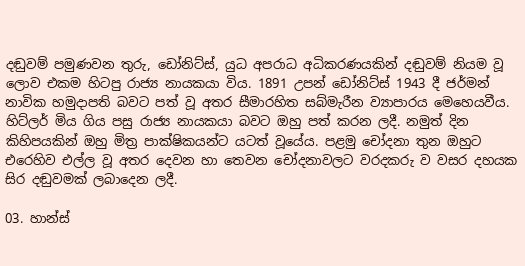දඬුවම් පමුණවන තුරු, ඩෝනිට්ස්, යුධ අපරාධ අධිකරණයකින් දඬුවම් නියම වූ ලොව එකම හිටපු රාජ්‍ය නායකයා විය. 1891 උපන් ඩෝනිට්ස් 1943 දී ජර්මන් නාවික හමුදාපති බවට පත් වූ අතර සීමාරහිත සබ්මැරීන ව්‍යාපාරය මෙහෙයවීය. හිට්ලර් මිය ගිය පසු රාජ්‍ය නායකයා බවට ඔහු පත් කරන ලදී. නමුත් දින කිහිපයකින් ඔහු මිත්‍ර පාක්ෂිකයන්ට යටත් වූයේය. පළමු චෝදනා තුන ඔහුට එරෙහිව එල්ල වූ අතර දෙවන හා තෙවන චෝදනාවලට වරදකරු ව වසර දහයක සිර දඬුවමක් ලබාදෙන ලදී.

03. හාන්ස්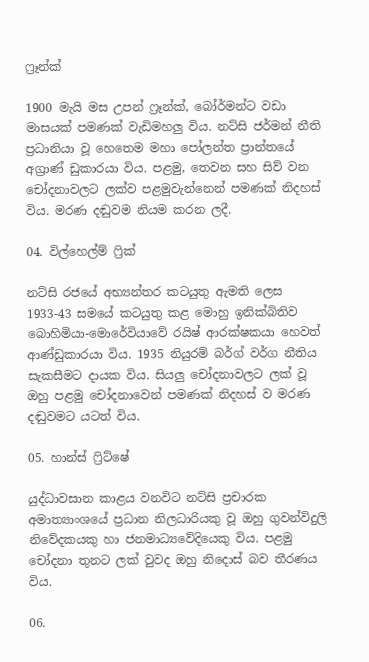ෆ්‍රෑන්ක්

1900 මැයි මස උපන් ෆ්‍රෑන්ක්, බෝර්මන්ට වඩා මාසයක් පමණක් වැඩිමහලු විය. නට්සි ජර්මන් නීති ප්‍රධානියා වූ හෙතෙම මහා පෝලන්ත ප්‍රාන්තයේ අග්‍රාණ් ඩුකාරයා විය. පළමු, තෙවන සහ සිව් වන චෝදනාවලට ලක්ව පළමුවැන්නෙන් පමණක් නිදහස් විය. මරණ දඬුවම නියම කරන ලදී.

04. විල්හෙල්ම් ෆ්‍රික්

නට්සි රජයේ අභ්‍යන්තර කටයුතු ඇමති ලෙස 1933-43 සමයේ කටයුතු කළ මොහු ඉනික්බිතිව බොහිමියා-මොරේවියාවේ රයිෂ් ආරක්ෂකයා හෙවත් ආණ්ඩුකාරයා විය. 1935 නියුරම් බර්ග් වර්ග නීතිය සැකසීමට දායක විය. සියලු චෝදනාවලට ලක් වූ ඔහු පළමු චෝදනාවෙන් පමණක් නිදහස් ව මරණ දඬුවමට යටත් විය.

05. හාන්ස් ෆ්‍රිට්ෂේ

යුද්ධාවසාන කාළය වනවිට නට්සි ප්‍රචාරක අමාත්‍යාංශයේ ප්‍රධාන නිලධාරියකු වූ ඔහු ගුවන්විදුලි නිවේදකයකු හා ජනමාධ්‍යවේදියෙකු විය. පළමු චෝදනා තුනට ලක් වුවද ඔහු නිදොස් බව තීරණය විය.

06.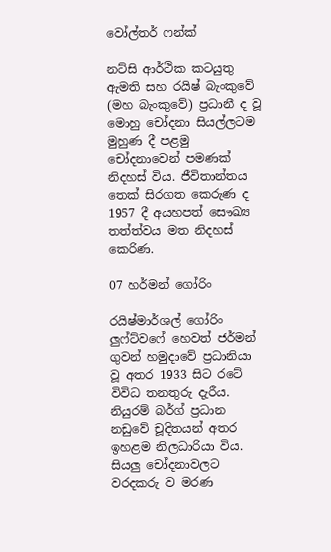වෝල්තර් ෆන්ක්

නට්සි ආර්ථික කටයුතු ඇමති සහ රයිෂ් බැංකුවේ (මහ බැංකුවේ) ප්‍රධානී ද වූ මොහු චෝදනා සියල්ලටම මුහුණ දී පළමු චෝදනාවෙන් පමණක් නිදහස් විය. ජීවිතාන්තය තෙක් සිරගත කෙරුණ ද 1957 දී අයහපත් සෞඛ්‍ය තත්ත්වය මත නිදහස් කෙරිණ.

07 හර්මන් ගෝරිං

රයිෂ්මාර්ශල් ගෝරිං ලුෆ්ට්වෆේ හෙවත් ජර්මන් ගුවන් හමුදාවේ ප්‍රධානියා වූ අතර 1933 සිට රටේ විවිධ තනතුරු දැරීය. නියුරම් බර්ග් ප්‍රධාන නඩුවේ චූදිතයන් අතර ඉහළම නිලධාරියා විය. සියලු චෝදනාවලට වරදකරු ව මරණ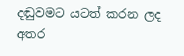දඬුවමට යටත් කරන ලද අතර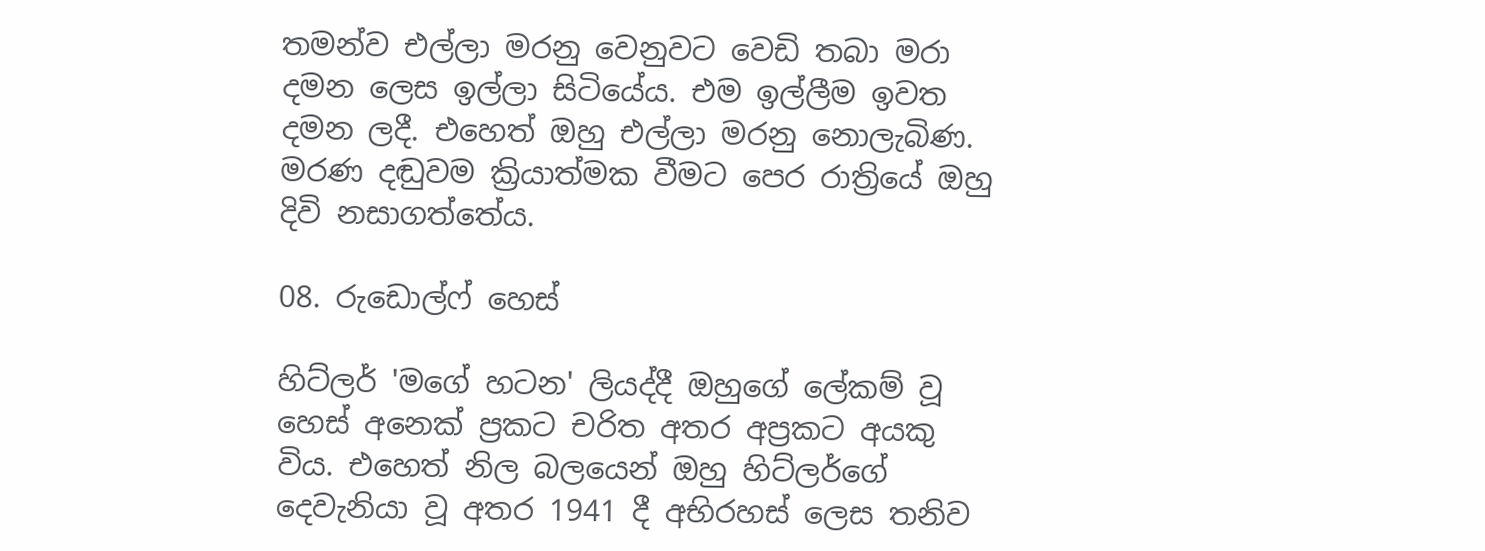තමන්ව එල්ලා මරනු වෙනුවට වෙඩි තබා මරා දමන ලෙස ඉල්ලා සිටියේය. එම ඉල්ලීම ඉවත දමන ලදී. එහෙත් ඔහු එල්ලා මරනු නොලැබිණ. මරණ දඬුවම ක්‍රියාත්මක වීමට පෙර රාත්‍රියේ ඔහු දිවි නසාගත්තේය.

08. රුඩොල්ෆ් හෙස්

හිට්ලර් 'මගේ හටන' ලියද්දී ඔහුගේ ලේකම් වූ හෙස් අනෙක් ප්‍රකට චරිත අතර අප්‍රකට අයකු විය. එහෙත් නිල බලයෙන් ඔහු හිට්ලර්ගේ දෙවැනියා වූ අතර 1941 දී අභිරහස් ලෙස තනිව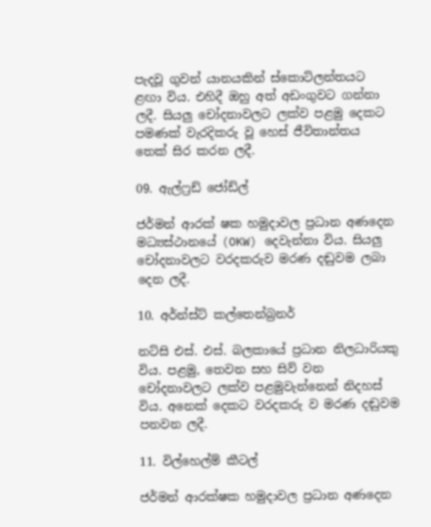පැදවූ ගුවන් යානයකින් ස්කොට්ලන්තයට ළඟා විය. එහිදී ඔහු අත් අඩංගුවට ගන්නා ලදී. සියලු චෝදනාවලට ලක්ව පළමු දෙකට පමණක් වැරදිකරු වූ හෙස් ජීවිතාන්තය තෙක් සිර කරන ලදී.

09. ඇල්ෆ්‍රඩ් ජෝඩ්ල්

ජර්මන් ආරක් ෂක හමුදාවල ප්‍රධාන අණදෙන මධ්‍යස්ථානයේ (OKW) දෙවැන්නා විය. සියලු චෝදනාවලට වරදකරුව මරණ දඬුවම ලබා දෙන ලදී.

10. අර්න්ස්ට් කල්තෙන්බ්‍රනර්

නට්සි එස්. එස්. බලකායේ ප්‍රධාන නිලධාරියකු විය. පළමු, තෙවන සහ සිව් වන චෝදනාවලට ලක්ව පළමුවැන්නෙන් නිදහස් විය. අනෙක් දෙකට වරදකරු ව මරණ දඬුවම පනවන ලදී.

11. විල්හෙල්ම් කීටල්

ජර්මන් ආරක්ෂක හමුදාවල ප්‍රධාන අණදෙන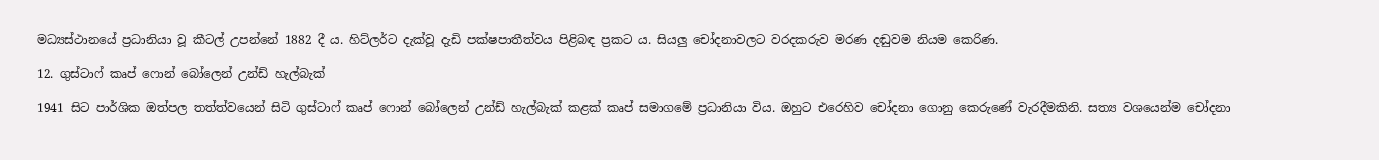මධ්‍යස්ථානයේ ප්‍රධානියා වූ කීටල් උපන්නේ 1882 දී ය. හිට්ලර්ට දැක්වූ දැඩි පක්ෂපාතීත්වය පිළිබඳ ප්‍රකට ය. සියලු චෝදනාවලට වරදකරුව මරණ දඬුවම නියම කෙරිණ.

12. ගුස්ටාෆ් කෘප් ෆොන් බෝලෙන් උන්ඩ් හැල්බැක්

1941 සිට පාර්ශික ඔත්පල තත්ත්වයෙන් සිටි ගුස්ටාෆ් කෘප් ෆොන් බෝලෙන් උන්ඩ් හැල්බැක් කළක් කෘප් සමාගමේ ප්‍රධානියා විය. ඔහුට එරෙහිව චෝදනා ගොනු කෙරුණේ වැරදීමකිනි. සත්‍ය වශයෙන්ම චෝදනා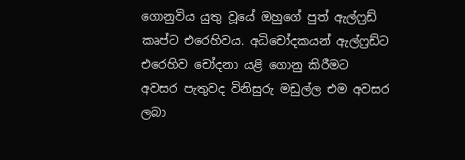ගොනුවිය යුතු වූයේ ඔහුගේ පුත් ඇල්ෆ්‍රඩ් කෘප්ට එරෙහිවය. අධිචෝදකයන් ඇල්ෆ්‍රඩ්ට එරෙහිව චෝදනා යළි ගොනු කිරීමට අවසර පැතුවද විනිසුරු මඩුල්ල එම අවසර ලබා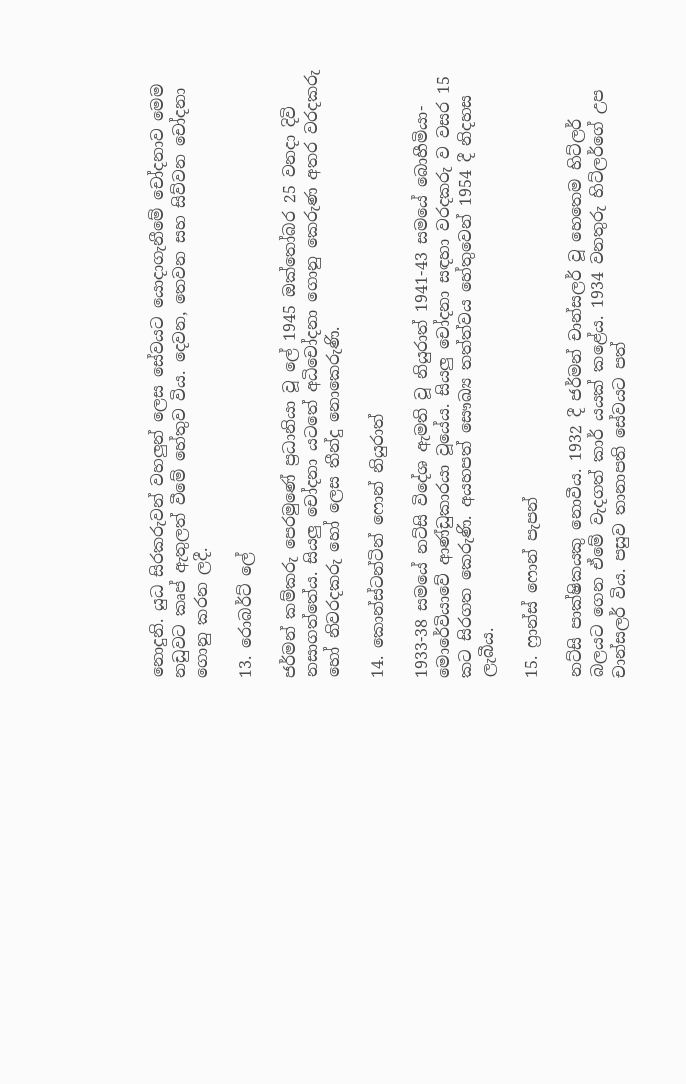නොදුනි. යුධ සිරකරුවන් වහලුන් ලෙස සේවයට යොදාගැනීමේ චෝදනාව මෙම නඩුවට කෘප් ඇතුලත් වීමේ හේතුව විය. දෙවන, තෙවන සහ සිව්වන චෝදනා ගොනු කරන ලදී.

13. රොබර්ට් ලේ

ජර්මන් කම්කරු පෙරමුණේ ප්‍රධානියා වූ ලේ 1945 ඔක්තෝබර 25 වනදා දිවි නසාගත්තේය. සියලු චෝදනා යටතේ අධිචෝදනා ගොනු කෙරුණ අතර වරදකරු හෝ නිවරදකරු හෝ ලෙස තීන්දු නොකෙරුණි.

14. කොන්ස්ටන්ටින් ෆොන් නියුරාත්

1933-38 සමයේ නට්සි විදේශ ඇමති වූ නියුරාත් 1941-43 සමයේ බොහීමියා-මොරේවියාවේ ආණ්ඩුකාරයා වූයේය. සියලු චෝදනා සඳහා වරදකරු ව වසර 15 කට සිරගත කෙරුණි. අයහපත් සෞඛ්‍ය තත්ත්වය හේතුවෙන් 1954 දී නිදහස ලැබීය.

15. ෆ්‍රාන්ස් ෆොන් පැපන්

නට්සි පාක්ෂිකයකු නොවීය. 1932 දී ජර්මන් චාන්සලර් වූ හෙතෙම හිට්ලර් බලයට ගෙන ඒමේ වැදගත් කාර් යයක් කළේය. 1934 වනතුරු හිට්ලර්ගේ උප චාන්සලර් විය. පසුව තානාපති සේවයට පත්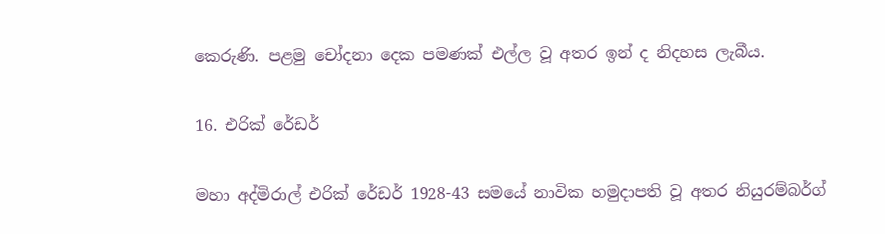කෙරුණි. පළමු චෝදනා දෙක පමණක් එල්ල වූ අතර ඉන් ද නිදහස ලැබීය.

16. එරික් රේඩර්

මහා අද්මිරාල් එරික් රේඩර් 1928-43 සමයේ නාවික හමුදාපති වූ අතර නියුරම්බර්ග්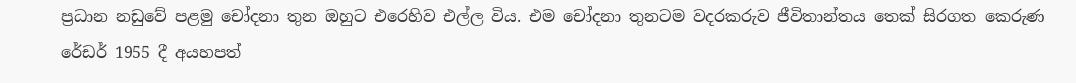ප්‍රධාන නඩුවේ පළමු චෝදනා තුන ඔහුට එරෙහිව එල්ල විය. එම චෝදනා තුනටම වදරකරුව ජීවිතාන්තය තෙක් සිරගත කෙරුණ රේඩර් 1955 දී අයහපත්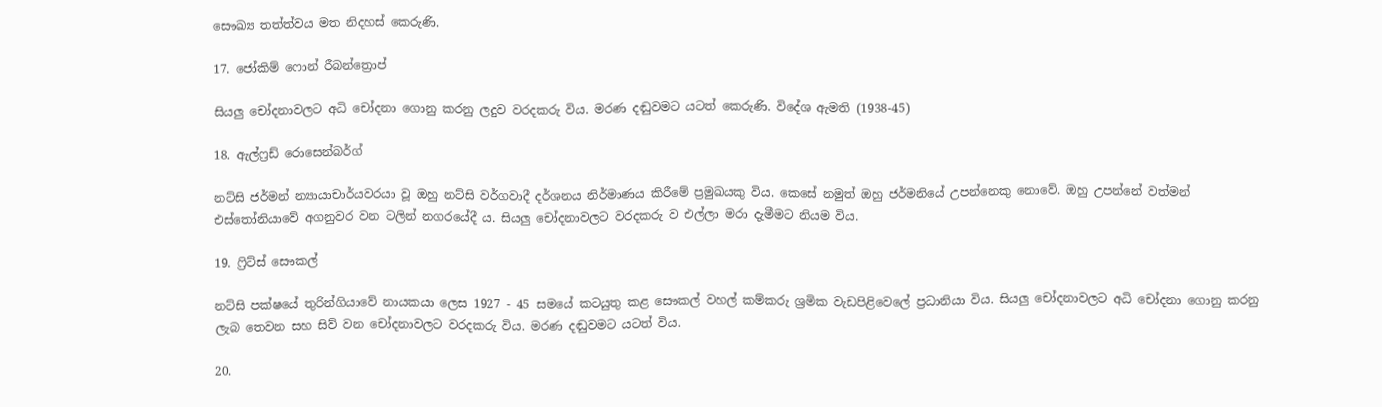සෞඛ්‍ය තත්ත්වය මත නිදහස් කෙරුණි.

17. ජෝකිම් ෆොන් රීබන්ත්‍රොප්

සියලු චෝදනාවලට අධි චෝදනා ගොනු කරනු ලදුව වරදකරු විය. මරණ දඬුවමට යටත් කෙරුණි. විදේශ ඇමති (1938-45)

18. ඇල්ෆ්‍රඩ් රොසෙන්බර්ග්

නට්සි ජර්මන් න්‍යායාචාර්යවරයා වූ ඔහු නට්සි වර්ගවාදී දර්ශනය නිර්මාණය කිරීමේ ප්‍රමුඛයකු විය. කෙසේ නමුත් ඔහු ජර්මනියේ උපන්නෙකු නොවේ. ඔහු උපන්නේ වත්මන් එස්තෝනියාවේ අගනුවර වන ටලින් නගරයේදී ය. සියලු චෝදනාවලට වරදකරු ව එල්ලා මරා දැමීමට නියම විය.

19. ෆ්‍රිට්ස් සෞකල්

නට්සි පක්ෂයේ තුරින්ගියාවේ නායකයා ලෙස 1927 - 45 සමයේ කටයුතු කළ සෞකල් වහල් කම්කරු ශ්‍රමික වැඩපිළිවෙලේ ප්‍රධානියා විය. සියලු චෝදනාවලට අධි චෝදනා ගොනු කරනු ලැබ තෙවන සහ සිව් වන චෝදනාවලට වරදකරු විය. මරණ දඬුවමට යටත් විය.

20.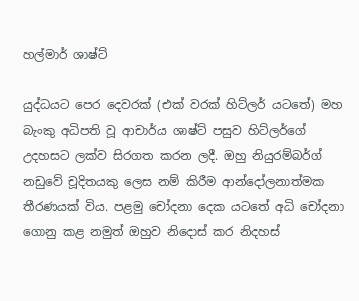හල්මාර් ශාෂ්ට්

යුද්ධයට පෙර දෙවරක් (එක් වරක් හිට්ලර් යටතේ) මහ බැංකු අධිපති වූ ආචාර්ය ශාෂ්ට් පසුව හිට්ලර්ගේ උදහසට ලක්ව සිරගත කරන ලදී. ඔහු නියුරම්බර්ග් නඩුවේ චූදිතයකු ලෙස නම් කිරීම ආන්දෝලනාත්මක තීරණයක් විය. පළමු චෝදනා දෙක යටතේ අධි චෝදනා ගොනු කළ නමුත් ඔහුව නිදොස් කර නිදහස්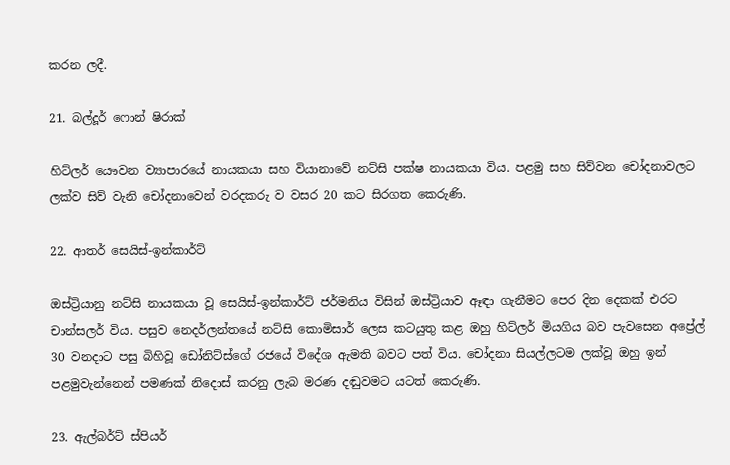කරන ලදී.

21. බල්දූර් ෆොන් ෂිරාක්

හිට්ලර් යෞවන ව්‍යාපාරයේ නායකයා සහ වියානාවේ නට්සි පක්ෂ නායකයා විය. පළමු සහ සිව්වන චෝදනාවලට ලක්ව සිව් වැනි චෝදනාවෙන් වරදකරු ව වසර 20 කට සිරගත කෙරුණි.

22. ආතර් සෙයිස්-ඉන්කාර්ට්

ඔස්ට්‍රියානු නට්සි නායකයා වූ සෙයිස්-ඉන්කාර්ට් ජර්මනිය විසින් ඔස්ට්‍රියාව ඈඳා ගැනීමට පෙර දින දෙකක් එරට චාන්සලර් විය. පසුව නෙදර්ලන්තයේ නට්සි කොමිසාර් ලෙස කටයුතු කළ ඔහු හිට්ලර් මියගිය බව පැවසෙන අප්‍රේල් 30 වනදාට පසු බිහිවූ ඩෝනිට්ස්ගේ රජයේ විදේශ ඇමති බවට පත් විය. චෝදනා සියල්ලටම ලක්වූ ඔහු ඉන් පළමුවැන්නෙන් පමණක් නිදොස් කරනු ලැබ මරණ දඬුවමට යටත් කෙරුණි.

23. ඇල්බර්ට් ස්පියර්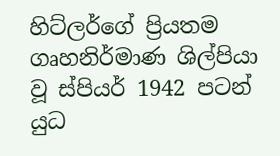හිට්ලර්ගේ ප්‍රියතම ගෘහනිර්මාණ ශිල්පියා වූ ස්පියර් 1942 පටන් යුධ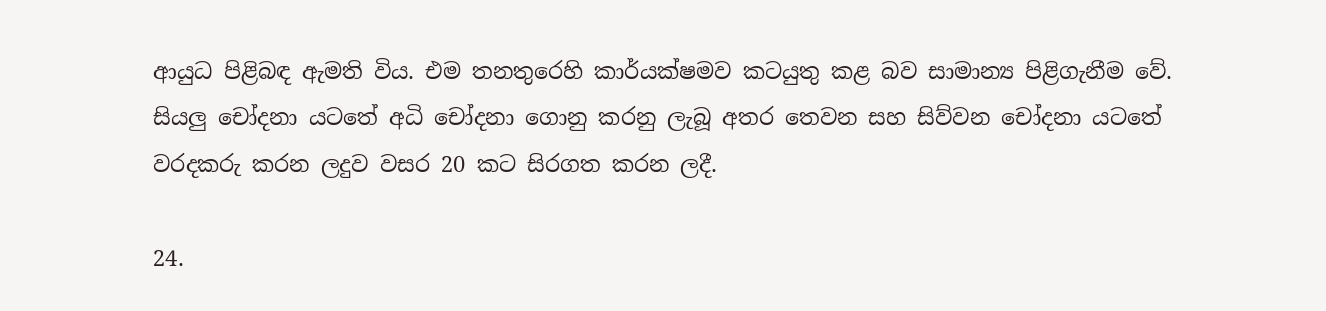ආයුධ පිළිබඳ ඇමති විය. එම තනතුරෙහි කාර්යක්ෂමව කටයුතු කළ බව සාමාන්‍ය පිළිගැනීම වේ. සියලු චෝදනා යටතේ අධි චෝදනා ගොනු කරනු ලැබූ අතර තෙවන සහ සිව්වන චෝදනා යටතේ වරදකරු කරන ලදුව වසර 20 කට සිරගත කරන ලදී.

24.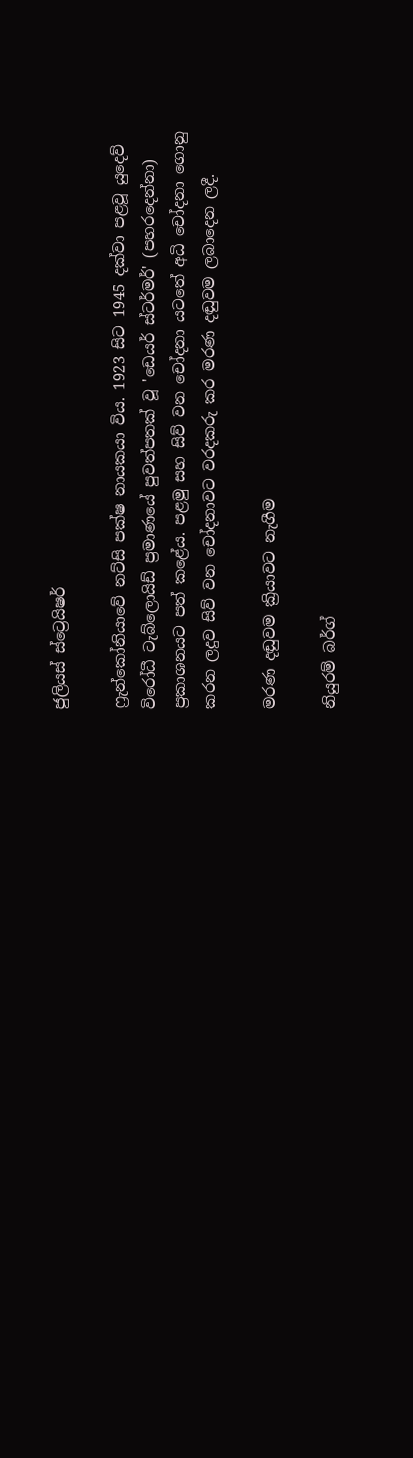ජුලියස් ස්ට්‍රෙයිෂර්

ෆ්‍රැන්කෝනියාවේ නට්සි පක්ෂ නායකයා විය. 1923 සිට 1945 දක්වා පළවූ යුදෙව් විරෝධී ටැබ්ලොයිඩ් ප්‍රමාණයේ පුවත්පතක් වූ 'ඩෙයර් ස්ටර්මර්' (පහරදෙන්නා) ප්‍රකාශනයට පත් කළේය. පළමු සහ සිව් වන චෝදනා යටතේ අධි චෝදනා ගොනු කරන ලදුව සිව් වන චෝදනාවට වරදකරු කර මරණ දඬුවම ලබාදෙන ලදී.

මරණ දඬුවම ක්‍රියාවට නැගීම

නියුරම් බර්ග්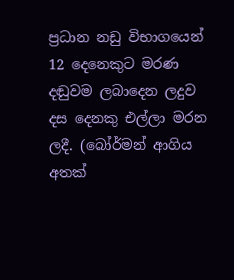ප්‍රධාන නඩු විභාගයෙන් 12 දෙනෙකුට මරණ දඬුවම ලබාදෙන ලදුව දස දෙනකු එල්ලා මරන ලදී. (බෝර්මන් ආගිය අතක්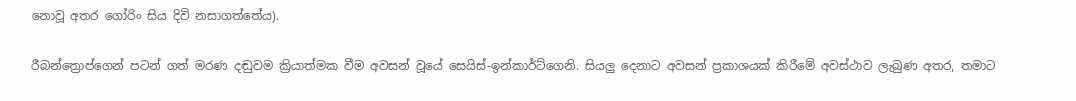නොවූ අතර ගෝරිං සිය දිවි නසාගත්තේය).

රීබන්ත්‍රොප්ගෙන් පටන් ගත් මරණ දඬුවම ක්‍රියාත්මක වීම අවසන් වූයේ සෙයිස්-ඉන්කාර්ට්ගෙනි. සියලු දෙනාට අවසන් ප්‍රකාශයක් කිරීමේ අවස්ථාව ලැබුණ අතර, තමාට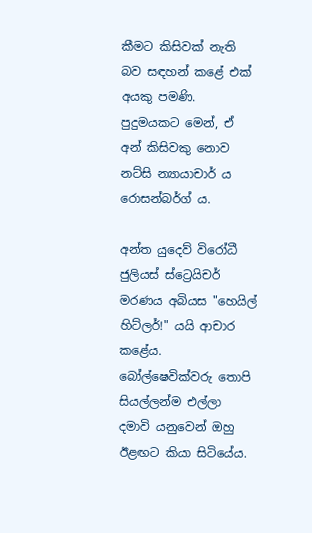කීමට කිසිවක් නැති බව සඳහන් කළේ එක් අයකු පමණි. පුදුමයකට මෙන්, ඒ අන් කිසිවකු නොව නට්සි න්‍යායාචාර් ය රොසන්බර්ග් ය.

අන්ත යුදෙව් විරෝධී ජුලියස් ස්ට්‍රෙයිචර් මරණය අබියස "හෙයිල් හිට්ලර්!" යයි ආචාර කළේය. බෝල්‍ෂෙවික්වරු තොපි සියල්ලන්ම එල්ලා දමාවි යනුවෙන් ඔහු ඊළඟට කියා සිටියේය.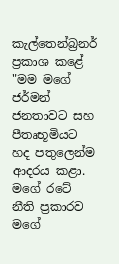කැල්තෙන්බ්‍රනර් ප්‍රකාශ කළේ "මම මගේ ජර්මන් ජනතාවට සහ පීතෘභූමියට හද පතුලෙන්ම ආදරය කළා. මගේ රටේ නීති ප්‍රකාරව මගේ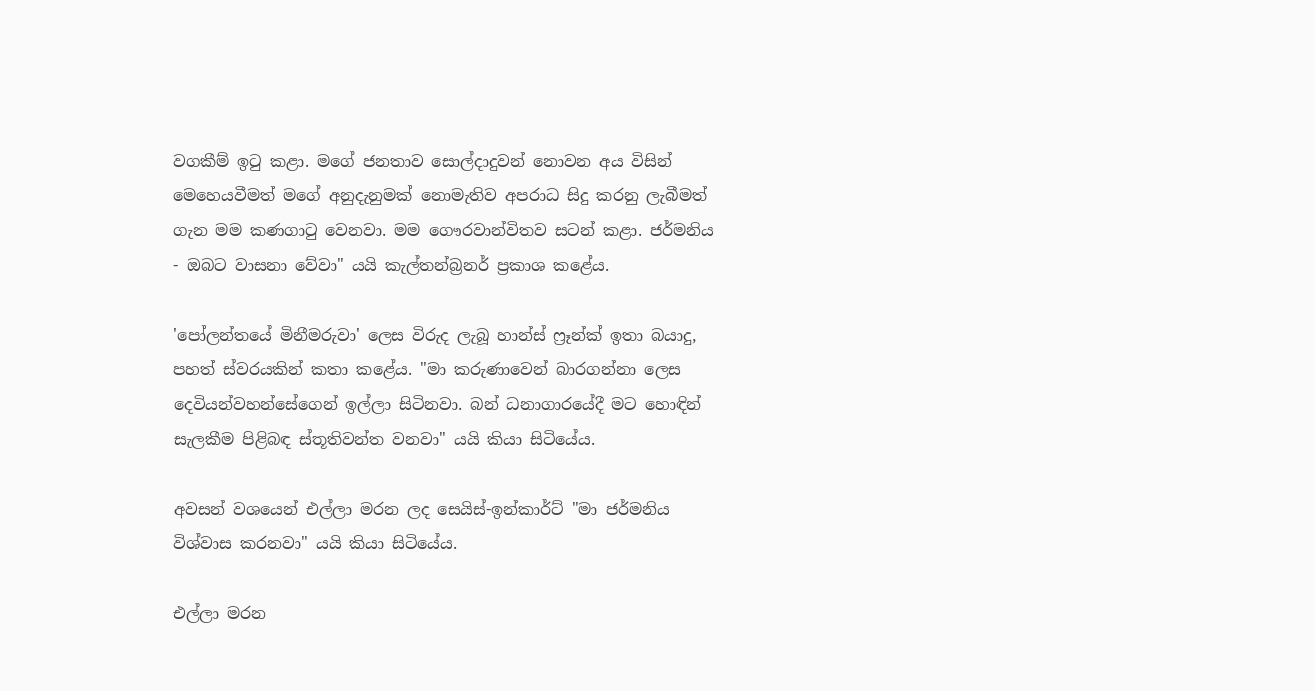වගකීම් ඉටු කළා. මගේ ජනතාව සොල්දාදුවන් නොවන අය විසින් මෙහෙයවීමත් මගේ අනුදැනුමක් නොමැතිව අපරාධ සිදු කරනු ලැබීමත් ගැන මම කණගාටු වෙනවා. මම ගෞරවාන්විතව සටන් කළා. ජර්මනිය - ඔබට වාසනා වේවා" යයි කැල්තන්බ්‍රනර් ප්‍රකාශ කළේය.

'පෝලන්තයේ මිනීමරුවා' ලෙස විරුද ලැබූ හාන්ස් ෆ්‍රෑන්ක් ඉතා බයාදු, පහත් ස්වරයකින් කතා කළේය. "මා කරුණාවෙන් බාරගන්නා ලෙස දෙවියන්වහන්සේගෙන් ඉල්ලා සිටිනවා. බන් ධනාගාරයේදී මට හොඳින් සැලකීම පිළිබඳ ස්තූතිවන්ත වනවා" යයි කියා සිටියේය.

අවසන් වශයෙන් එල්ලා මරන ලද සෙයිස්-ඉන්කාර්ට් "මා ජර්මනිය විශ්වාස කරනවා" යයි කියා සිටියේය.

එල්ලා මරන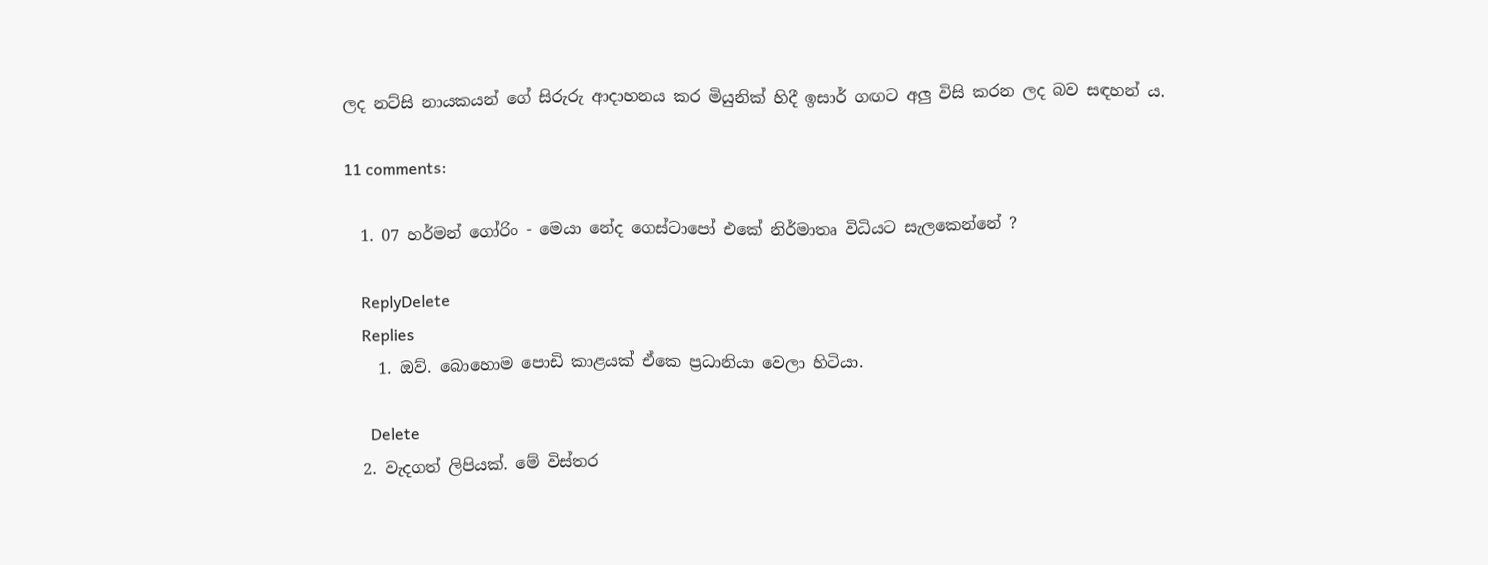ලද නට්සි නායකයන් ගේ සිරුරු ආදාහනය කර මියුනික් හිදී ඉසාර් ගඟට අලු විසි කරන ලද බව සඳහන් ය.

11 comments:

  1. 07 හර්මන් ගෝරිං - මෙයා නේද ගෙස්ටාපෝ එකේ නිර්මාතෘ විධියට සැලකෙන්නේ ?

    ReplyDelete
    Replies
    1. ඔව්. බොහොම පොඩි කාළයක් ඒකෙ ප්‍රධානියා වෙලා හිටියා.

      Delete
  2. වැදගත් ලිපියක්. මේ විස්තර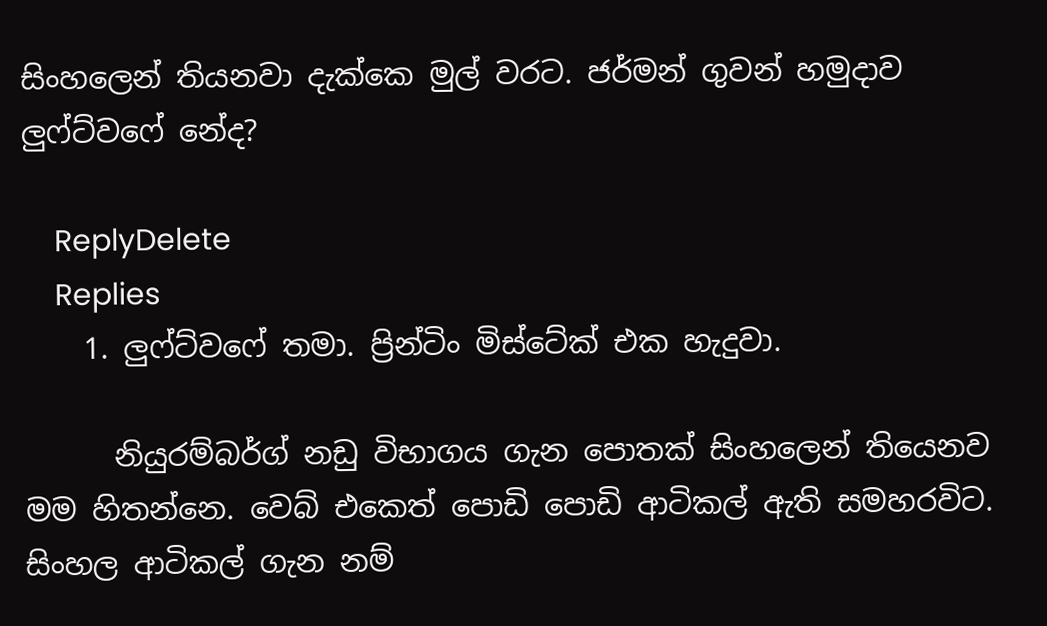සිංහලෙන් තියනවා දැක්කෙ මුල් වරට. ජර්මන් ගුවන් හමුදාව ලුෆ්ට්වෆේ නේද?

    ReplyDelete
    Replies
    1. ලුෆ්ට්වෆේ තමා. ප්‍රින්ටිං මිස්ටේක් එක හැදුවා.

      නියුරම්බර්ග් නඩු විභාගය ගැන පොතක් සිංහලෙන් තියෙනව මම හිතන්නෙ. වෙබ් එකෙත් පොඩි පොඩි ආටිකල් ඇති සමහරවිට. සිංහල ආටිකල් ගැන නම්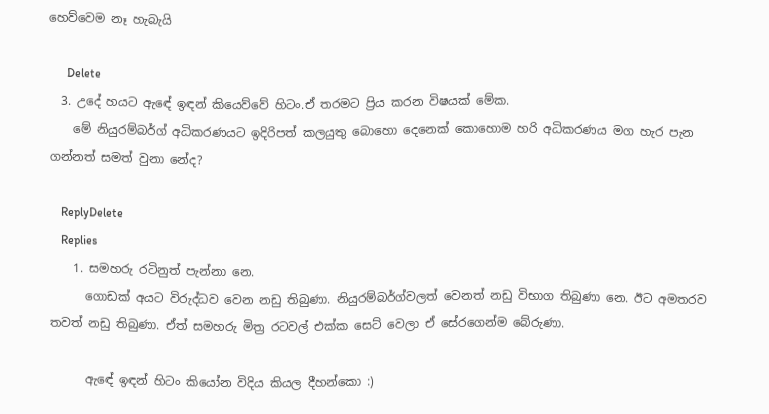හෙව්වෙම නෑ හැබැයි

      Delete
  3. උදේ හයට ඇඳේ ඉඳන් කියෙව්වේ හිටං.ඒ තරමට ප්‍රිය කරන විෂයක් මේක.
    මේ නියුරම්බර්ග් අධිකරණයට ඉදිරිපත් කලයුතු බොහො දෙනෙක් කොහොම හරි අධිකරණය මග හැර පැන ගන්නත් සමත් වුනා නේද?

    ReplyDelete
    Replies
    1. සමහරු රටිනුත් පැන්නා නෙ.
      ගොඩක් අයට විරුද්ධව වෙන නඩු තිබුණා. නියුරම්බර්ග්වලත් වෙනත් නඩු විභාග තිබුණා නෙ. ඊට අමතරව තවත් නඩු තිබුණා. ඒත් සමහරු මිත්‍ර රටවල් එක්ක සෙට් වෙලා ඒ සේරගෙන්ම බේරුණා.

      ඇඳේ ඉඳන් හිටං කියෝන විදිය කියල දීහන්කො :)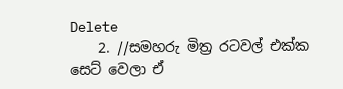Delete
    2. //සමහරු මිත්‍ර රටවල් එක්ක සෙට් වෙලා ඒ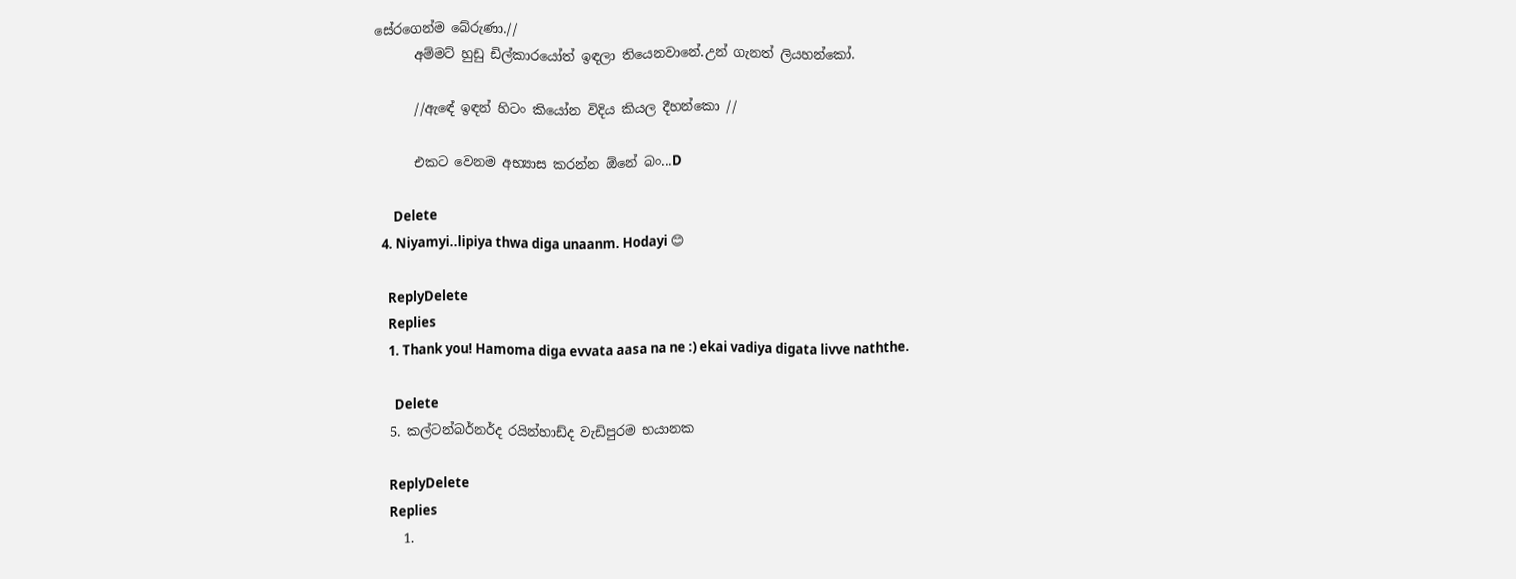සේරගෙන්ම බේරුණා.//
      අම්මට් හුඩු ඩිල්කාරයෝත් ඉඳලා තියෙනවානේ.උන් ගැනත් ලියහන්කෝ.

      //ඇඳේ ඉඳන් හිටං කියෝන විදිය කියල දීහන්කො //

      එකට වෙනම අභ්‍යාස කරන්න ඕනේ බං...D

      Delete
  4. Niyamyi..lipiya thwa diga unaanm. Hodayi 😊

    ReplyDelete
    Replies
    1. Thank you! Hamoma diga evvata aasa na ne :) ekai vadiya digata livve naththe.

      Delete
  5. කල්ටන්බර්නර්ද රයින්හාඩ්ද වැඩිපුරම භයානක

    ReplyDelete
    Replies
    1.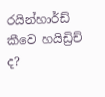රයින්හාර්ඩ් කීවෙ හයිඩ්‍රිච් ද?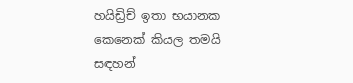හයිඩ්‍රිච් ඉතා භයානක කෙනෙක් කියල තමයි සඳහන්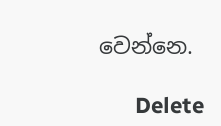වෙන්නෙ.

      Delete